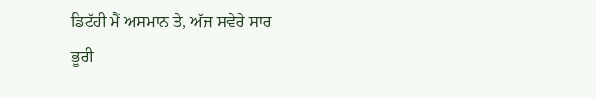ਡਿਟੱਹੀ ਮੈਂ ਅਸਮਾਨ ਤੇ, ਅੱਜ ਸਵੇਰੇ ਸਾਰ
ਭੂਰੀ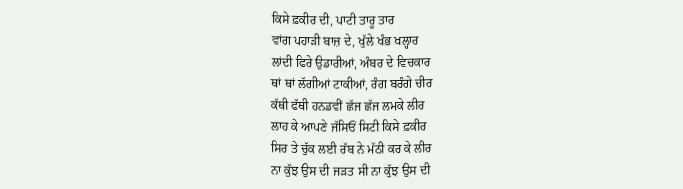ਕਿਸੇ ਫ਼ਕੀਰ ਦੀ, ਪਾਟੀ ਤਾਰੂ ਤਾਰ
ਵਾਂਗ ਪਹਾੜੀ ਬਾਜ਼ ਦੇ, ਖੁੱਲੇ ਖੰਭ ਖਲ੍ਹਾਰ
ਲਾਂਦੀ ਫਿਰੇ ਉਡਾਰੀਆਂ, ਅੰਬਰ ਦੇ ਵਿਚਕਾਰ
ਥਾਂ ਥਾਂ ਲੱਗੀਆਂ ਟਾਕੀਆਂ, ਰੰਗ ਬਰੰਗੇ ਚੀਰ
ਕੱਥੀ ਫੱਥੀ ਹਨਡਵੀਂ ਛੱਜ ਛੱਜ ਲਮਕੇ ਲੀਰ
ਲਾਹ ਕੇ ਆਪਣੇ ਜੱਸਿਓਂ ਸਿਟੀ ਕਿਸੇ ਫ਼ਕੀਰ
ਸਿਰ ਤੇ ਚੁੱਕ ਲਈ ਰੱਬ ਨੇ ਮੱਠੀ ਕਰ ਕੇ ਲੀਰ
ਨਾ ਕੁੱਝ ਉਸ ਦੀ ਜੜਤ ਸੀ ਨਾ ਕੁੱਝ ਉਸ ਦੀ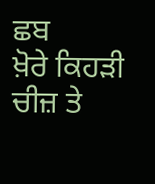ਛਬ
ਖ਼ੋਰੇ ਕਿਹੜੀ ਚੀਜ਼ ਤੇ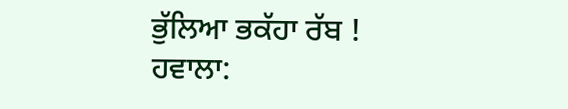ਭੁੱਲਿਆ ਭਕੱਹਾ ਰੱਬ !
ਹਵਾਲਾ: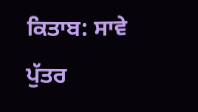ਕਿਤਾਬ: ਸਾਵੇ ਪੁੱਤਰ